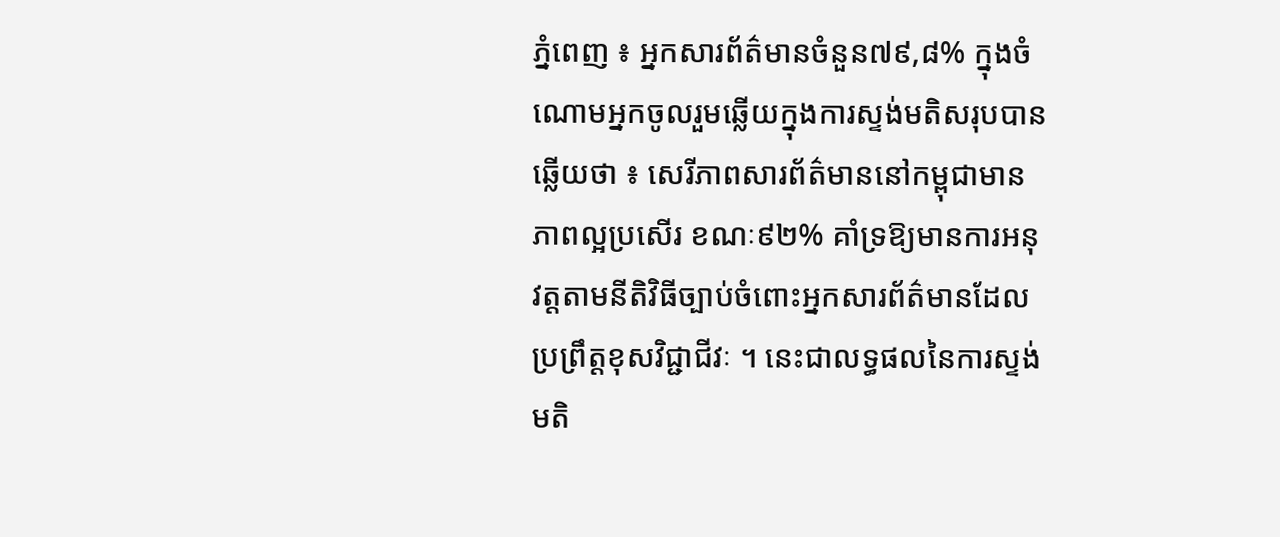ភ្នំពេញ ៖ អ្នកសារព័ត៌មានចំនួន៧៩,៨% ក្នុងចំណោមអ្នកចូលរួមឆ្លើយក្នុងការស្ទង់មតិសរុបបានឆ្លើយថា ៖ សេរីភាពសារព័ត៌មាននៅកម្ពុជាមានភាពល្អប្រសើរ ខណៈ៩២% គាំទ្រឱ្យមានការអនុវត្តតាមនីតិវិធីច្បាប់ចំពោះអ្នកសារព័ត៌មានដែលប្រព្រឹត្តខុសវិជ្ជាជីវៈ ។ នេះជាលទ្ធផលនៃការស្ទង់មតិ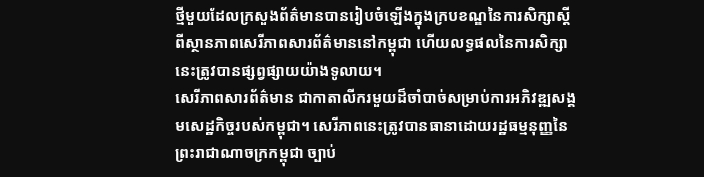ថ្មីមួយដែលក្រសួងព័ត៌មានបានរៀបចំឡើងក្នុងក្របខណ្ឌនៃការសិក្សាស្តីពីស្ថានភាពសេរីភាពសារព័ត៌មាននៅកម្ពុជា ហើយលទ្ធផលនៃការសិក្សានេះត្រូវបានផ្សព្វផ្សាយយ៉ាងទូលាយ។
សេរីភាពសារព័ត៌មាន ជាកាតាលីករមួយដ៏ចាំបាច់សម្រាប់ការអភិវឌ្ឍសង្គមសេដ្ឋកិច្ចរបស់កម្ពុជា។ សេរីភាពនេះត្រូវបានធានាដោយរដ្ឋធម្មនុញ្ញនៃព្រះរាជាណាចក្រកម្ពុជា ច្បាប់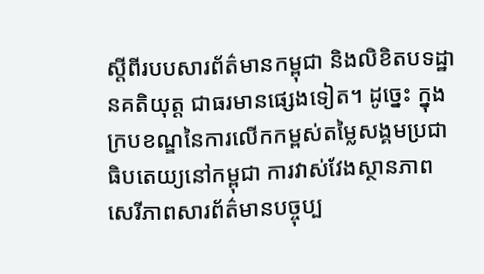ស្តីពីរបបសារព័ត៌មានកម្ពុជា និងលិខិតបទដ្ឋានគតិយុត្ត ជាធរមានផ្សេងទៀត។ ដូច្នេះ ក្នុងក្របខណ្ឌនៃការលើកកម្ពស់តម្លៃសង្គមប្រជាធិបតេយ្យនៅកម្ពុជា ការវាស់វែងស្ថានភាពសេរីភាពសារព័ត៌មានបច្ចុប្ប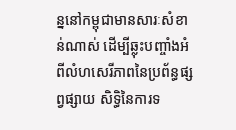ន្ននៅកម្ពុជាមានសារៈសំខាន់ណាស់ ដើម្បីឆ្លុះបញ្ចាំងអំពីលំហសេរីភាពនៃប្រព័ន្ធផ្សព្វផ្សាយ សិទ្ធិនៃការទ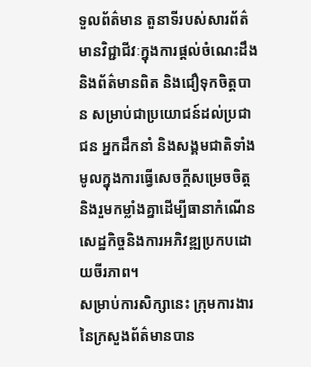ទួលព័ត៌មាន តួនាទីរបស់សារព័ត៌មានវិជ្ជាជីវៈក្នុងការផ្តល់ចំណេះដឹងនិងព័ត៌មានពិត និងជឿទុកចិត្តបាន សម្រាប់ជាប្រយោជន៍ដល់ប្រជាជន អ្នកដឹកនាំ និងសង្គមជាតិទាំងមូលក្នុងការធ្វើសេចក្តីសម្រេចចិត្តនិងរួមកម្លាំងគ្នាដើម្បីធានាកំណើនសេដ្ឋកិច្ចនិងការអភិវឌ្ឍប្រកបដោយចីរភាព។
សម្រាប់ការសិក្សានេះ ក្រុមការងារនៃក្រសួងព័ត៌មានបាន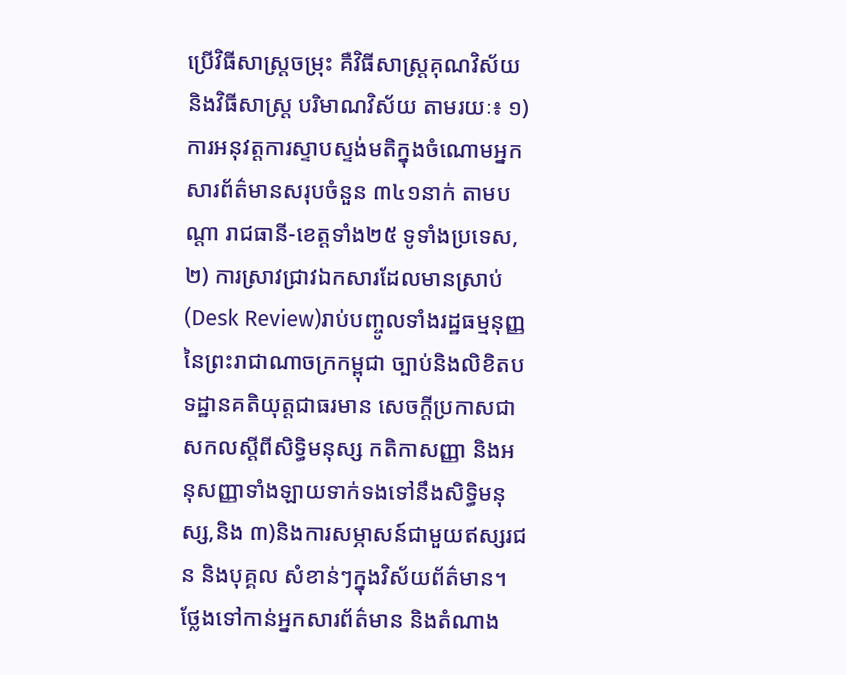ប្រើវិធីសាស្រ្តចម្រុះ គឺវិធីសាស្រ្តគុណវិស័យ និងវិធីសាស្ត្រ បរិមាណវិស័យ តាមរយៈ៖ ១) ការអនុវត្តការស្ទាបស្ទង់មតិក្នុងចំណោមអ្នកសារព័ត៌មានសរុបចំនួន ៣៤១នាក់ តាមបណ្តា រាជធានី-ខេត្តទាំង២៥ ទូទាំងប្រទេស, ២) ការស្រាវជ្រាវឯកសារដែលមានស្រាប់ (Desk Review)រាប់បញ្ចូលទាំងរដ្ឋធម្មនុញ្ញនៃព្រះរាជាណាចក្រកម្ពុជា ច្បាប់និងលិខិតបទដ្ឋានគតិយុត្តជាធរមាន សេចក្តីប្រកាសជាសកលស្តីពីសិទ្ធិមនុស្ស កតិកាសញ្ញា និងអនុសញ្ញាទាំងឡាយទាក់ទងទៅនឹងសិទ្ធិមនុស្ស,និង ៣)និងការសម្ភាសន៍ជាមួយឥស្សរជន និងបុគ្គល សំខាន់ៗក្នុងវិស័យព័ត៌មាន។
ថ្លែងទៅកាន់អ្នកសារព័ត៌មាន និងតំណាង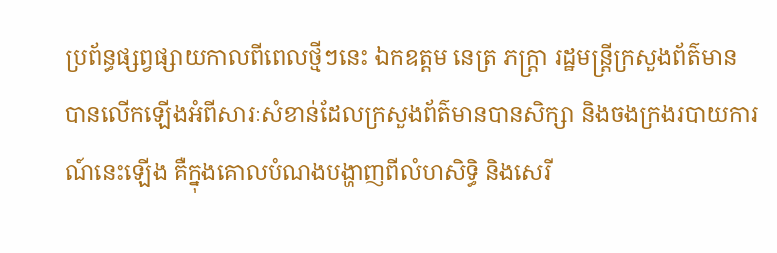ប្រព័ន្ធផ្សព្វផ្សាយកាលពីពេលថ្មីៗនេះ ឯកឧត្តម នេត្រ ភក្ត្រា រដ្ឋមន្ត្រីក្រសួងព័ត៌មាន បានលើកឡើងអំពីសារៈសំខាន់ដែលក្រសួងព័ត៌មានបានសិក្សា និងចងក្រងរបាយការណ៍នេះឡើង គឺក្នុងគោលបំណងបង្ហាញពីលំហសិទ្ធិ និងសេរី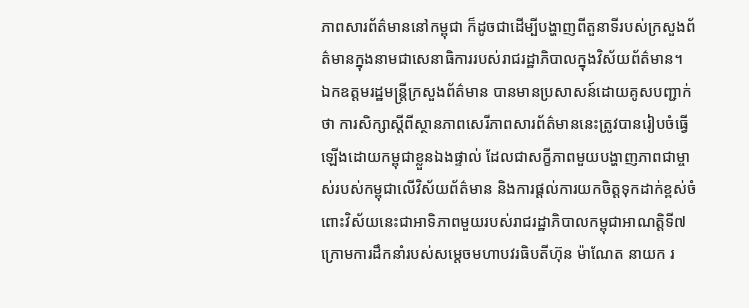ភាពសារព័ត៌មាននៅកម្ពុជា ក៏ដូចជាដើម្បីបង្ហាញពីតួនាទីរបស់ក្រសួងព័ត៌មានក្នុងនាមជាសេនាធិការរបស់រាជរដ្ឋាភិបាលក្នុងវិស័យព័ត៌មាន។
ឯកឧត្តមរដ្ឋមន្ត្រីក្រសួងព័ត៌មាន បានមានប្រសាសន៍ដោយគូសបញ្ជាក់ថា ការសិក្សាស្តីពីស្ថានភាពសេរីភាពសារព័ត៌មាននេះត្រូវបានរៀបចំធ្វើឡើងដោយកម្ពុជាខ្លួនឯងផ្ទាល់ ដែលជាសក្ខីភាពមួយបង្ហាញភាពជាម្ចាស់របស់កម្ពុជាលើវិស័យព័ត៌មាន និងការផ្តល់ការយកចិត្តទុកដាក់ខ្ពស់ចំពោះវិស័យនេះជាអាទិភាពមួយរបស់រាជរដ្ឋាភិបាលកម្ពុជាអាណត្តិទី៧ក្រោមការដឹកនាំរបស់សម្តេចមហាបវរធិបតីហ៊ុន ម៉ាណែត នាយក រ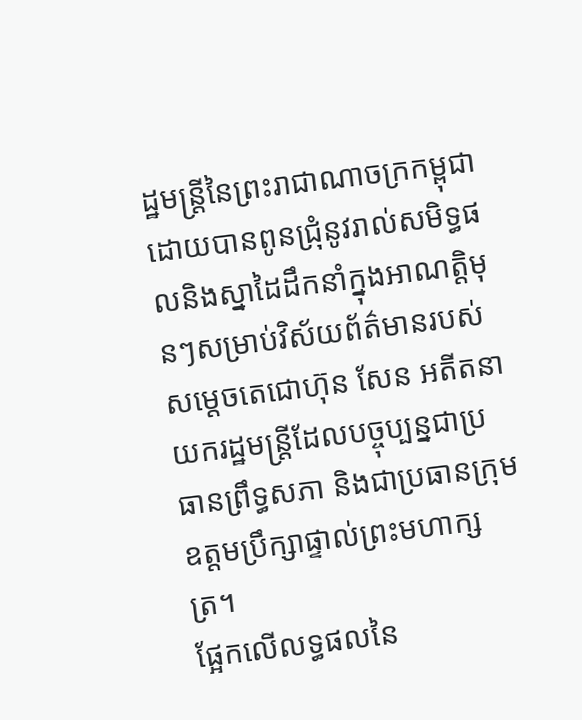ដ្ឋមន្ត្រីនៃព្រះរាជាណាចក្រកម្ពុជាដោយបានពូនជ្រុំនូវរាល់សមិទ្ធផលនិងស្នាដៃដឹកនាំក្នុងអាណត្តិមុនៗសម្រាប់វិស័យព័ត៌មានរបស់សម្តេចតេជោហ៊ុន សែន អតីតនាយករដ្ឋមន្ត្រីដែលបច្ចុប្បន្នជាប្រធានព្រឹទ្ធសភា និងជាប្រធានក្រុមឧត្តមប្រឹក្សាផ្ទាល់ព្រះមហាក្សត្រ។
ផ្អែកលើលទ្ធផលនៃ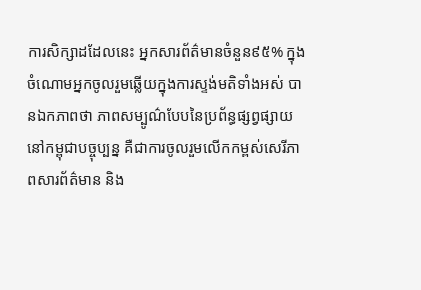ការសិក្សាដដែលនេះ អ្នកសារព័ត៌មានចំនួន៩៥% ក្នុងចំណោមអ្នកចូលរួមឆ្លើយក្នុងការស្ទង់មតិទាំងអស់ បានឯកភាពថា ភាពសម្បូណ៌បែបនៃប្រព័ន្ធផ្សព្វផ្សាយនៅកម្ពុជាបច្ចុប្បន្ន គឺជាការចូលរួមលើកកម្ពស់សេរីភាពសារព័ត៌មាន និង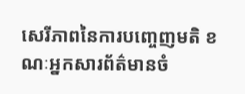សេរីភាពនៃការបញ្ចេញមតិ ខណៈអ្នកសារព័ត៌មានចំ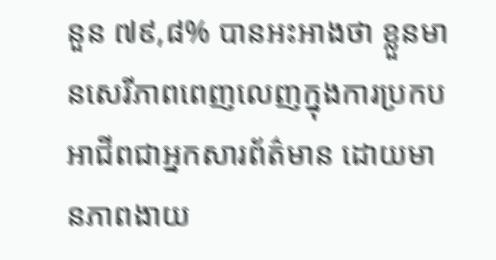នួន ៧៩,៨% បានអះអាងថា ខ្លួនមានសេរីភាពពេញលេញក្នុងការប្រកបអាជីពជាអ្នកសារព័ត៌មាន ដោយមានភាពងាយ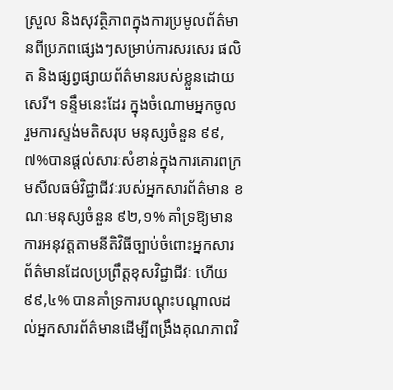ស្រួល និងសុវត្ថិភាពក្នុងការប្រមូលព័ត៌មានពីប្រភពផ្សេងៗសម្រាប់ការសរសេរ ផលិត និងផ្សព្វផ្សាយព័ត៌មានរបស់ខ្លួនដោយសេរី។ ទន្ទឹមនេះដែរ ក្នុងចំណោមអ្នកចូល រួមការស្ទង់មតិសរុប មនុស្សចំនួន ៩៩,៧%បានផ្តល់សារៈសំខាន់ក្នុងការគោរពក្រមសីលធម៌វិជ្ជាជីវៈរបស់អ្នកសារព័ត៌មាន ខណៈមនុស្សចំនួន ៩២,១% គាំទ្រឱ្យមានការអនុវត្តតាមនីតិវិធីច្បាប់ចំពោះអ្នកសារព័ត៌មានដែលប្រព្រឹត្តខុសវិជ្ជាជីវៈ ហើយ ៩៩,៤% បានគាំទ្រការបណ្តុះបណ្តាលដល់អ្នកសារព័ត៌មានដើម្បីពង្រឹងគុណភាពវិ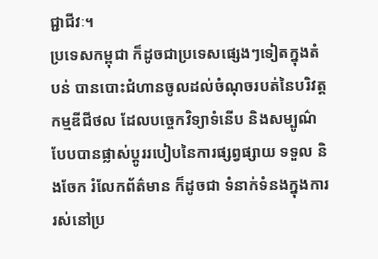ជ្ជាជីវៈ។
ប្រទេសកម្ពុជា ក៏ដូចជាប្រទេសផ្សេងៗទៀតក្នុងតំបន់ បានបោះជំហានចូលដល់ចំណុចរបត់នៃបរិវត្តកម្មឌីជីថល ដែលបច្ចេកវិទ្យាទំនើប និងសម្បូណ៌បែបបានផ្លាស់ប្តូររបៀបនៃការផ្សព្វផ្សាយ ទទួល និងចែក រំលែកព័ត៌មាន ក៏ដូចជា ទំនាក់ទំនងក្នុងការរស់នៅប្រ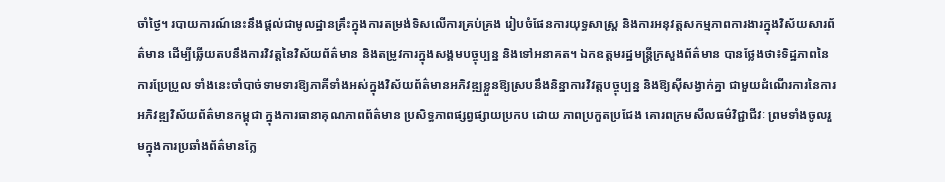ចាំថ្ងៃ។ របាយការណ៍នេះនឹងផ្តល់ជាមូលដ្ឋានគ្រឹះក្នុងការតម្រង់ទិសលើការគ្រប់គ្រង រៀបចំផែនការយុទ្ធសាស្ត្រ និងការអនុវត្តសកម្មភាពការងារក្នុងវិស័យសារព័ត៌មាន ដើម្បីឆ្លើយតបនឹងការវិវត្តនៃវិស័យព័ត៌មាន និងតម្រូវការក្នុងសង្គមបច្ចុប្បន្ន និងទៅអនាគត។ ឯកឧត្តមរដ្ឋមន្ត្រីក្រសួងព័ត៌មាន បានថ្លែងថា៖ទិដ្ឋភាពនៃការប្រែប្រួល ទាំងនេះចាំបាច់ទាមទារឱ្យភាគីទាំងអស់ក្នុងវិស័យព័ត៌មានអភិវឌ្ឍខ្លួនឱ្យស្របនឹងនិន្នាការវិវត្តបច្ចុប្បន្ន និងឱ្យស៊ីសង្វាក់គ្នា ជាមួយដំណើរការនៃការអភិវឌ្ឍវិស័យព័ត៌មានកម្ពុជា ក្នុងការធានាគុណភាពព័ត៌មាន ប្រសិទ្ធភាពផ្សព្វផ្សាយប្រកប ដោយ ភាពប្រកួតប្រជែង គោរពក្រមសីលធម៌វិជ្ជាជីវៈ ព្រមទាំងចូលរួមក្នុងការប្រឆាំងព័ត៌មានក្លែ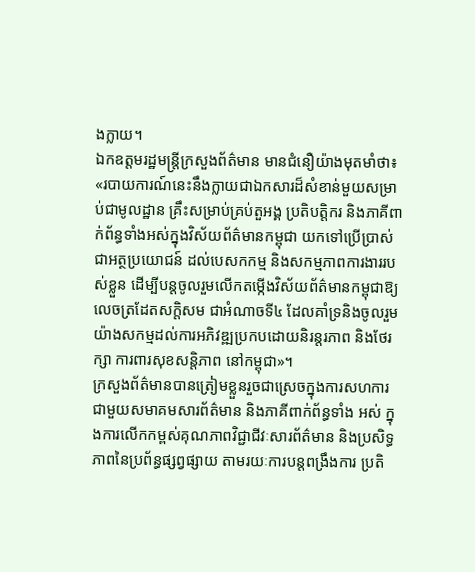ងក្លាយ។
ឯកឧត្តមរដ្ឋមន្ត្រីក្រសួងព័ត៌មាន មានជំនឿយ៉ាងមុតមាំថា៖
«របាយការណ៍នេះនឹងក្លាយជាឯកសារដ៏សំខាន់មួយសម្រាប់ជាមូលដ្ឋាន គ្រឹះសម្រាប់គ្រប់តួអង្គ ប្រតិបត្តិករ និងភាគីពាក់ព័ន្ធទាំងអស់ក្នុងវិស័យព័ត៌មានកម្ពុជា យកទៅប្រើប្រាស់ជាអត្ថប្រយោជន៍ ដល់បេសកកម្ម និងសកម្មភាពការងាររបស់ខ្លួន ដើម្បីបន្តចូលរួមលើកតម្កើងវិស័យព័ត៌មានកម្ពុជាឱ្យលេចត្រដែតសក្តិសម ជាអំណាចទី៤ ដែលគាំទ្រនិងចូលរួមយ៉ាងសកម្មដល់ការអភិវឌ្ឍប្រកបដោយនិរន្តរភាព និងថែរក្សា ការពារសុខសន្តិភាព នៅកម្ពុជា»។
ក្រសួងព័ត៌មានបានត្រៀមខ្លួនរួចជាស្រេចក្នុងការសហការជាមួយសមាគមសារព័ត៌មាន និងភាគីពាក់ព័ន្ធទាំង អស់ ក្នុងការលើកកម្ពស់គុណភាពវិជ្ជាជីវៈសារព័ត៌មាន និងប្រសិទ្ធភាពនៃប្រព័ន្ធផ្សព្វផ្សាយ តាមរយៈការបន្តពង្រឹងការ ប្រតិ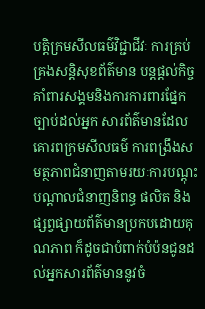បត្តិក្រមសីលធម៌វិជ្ជាជីវៈ ការគ្រប់គ្រងសន្តិសុខព័ត៌មាន បន្តផ្តល់កិច្ចគាំពារសង្គមនិងការការពារផ្នែកច្បាប់ដល់អ្នក សារព័ត៌មានដែលគោរពក្រមសីលធម៌ ការពង្រឹងសមត្ថភាពជំនាញតាមរយៈការបណ្តុះបណ្តាលជំនាញនិពន្ធ ផលិត និង ផ្សព្វផ្សាយព័ត៌មានប្រកបដោយគុណភាព ក៏ដូចជាបំពាក់បំប៉នជូនដល់អ្នកសារព័ត៌មាននូវចំ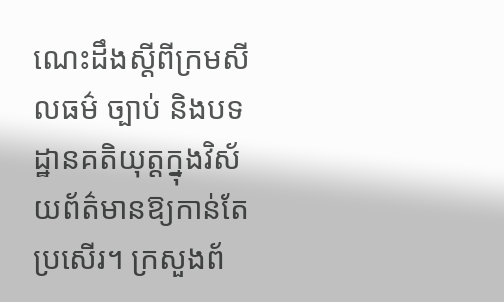ណេះដឹងស្តីពីក្រមសីលធម៌ ច្បាប់ និងបទដ្ឋានគតិយុត្តក្នុងវិស័យព័ត៌មានឱ្យកាន់តែប្រសើរ។ ក្រសួងព័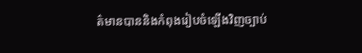ត៌មានបាននិងកំពុងរៀបចំឡើងវិញច្បាប់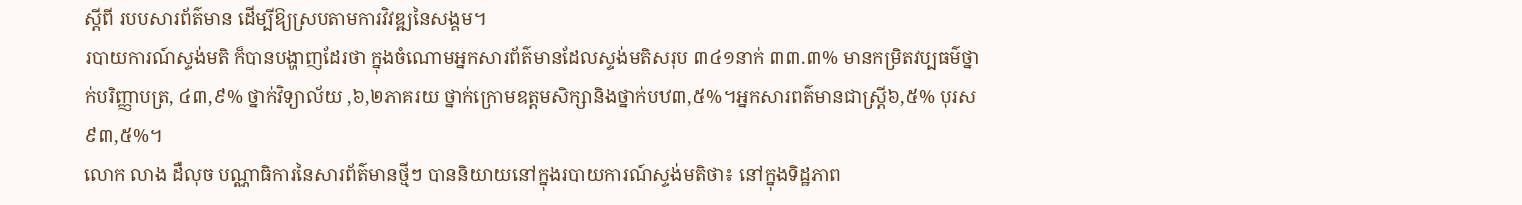ស្តីពី របបសារព័ត៌មាន ដើម្បីឱ្យស្របតាមការវិវឌ្ឍនៃសង្គម។
របាយការណ៍ស្ទង់មតិ ក៏បានបង្ហាញដែរថា ក្នុងចំណោមអ្នកសារព័ត៌មានដែលស្ទង់មតិសរុប ៣៤១នាក់ ៣៣.៣% មានកម្រិតវប្បធម៌ថ្នាក់បរិញ្ញាបត្រ, ៤៣,៩% ថ្នាក់វិទ្យាល័យ ,៦,២ភាគរយ ថ្នាក់ក្រោមឧត្តមសិក្សានិងថ្នាក់បឋ៣,៥%។អ្នកសារពត៌មានជាស្ត្រី៦,៥% បុរស៩៣,៥%។
លោក លាង ដឺលុច បណ្ណាធិការនៃសារព័ត៌មានថ្មីៗ បាននិយាយនៅក្នុងរបាយការណ៍ស្ទង់មតិថា៖ នៅក្នុងទិដ្ឋភាព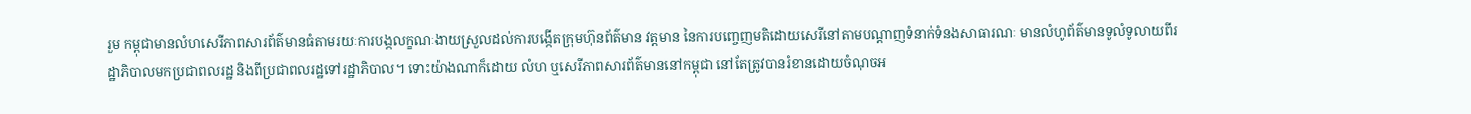រួម កម្ពុជាមានលំហសេរីភាពសារព័ត៌មានធំតាមរយៈការបង្កលក្ខណៈងាយស្រួលដល់ការបង្កើតក្រុមហ៊ុនព័ត៌មាន វត្តមាន នៃការបញ្ចេញមតិដោយសេរីនៅតាមបណ្តាញទំនាក់ទំនងសាធារណៈ មានលំហូព័ត៌មានទូលំទូលាយពីរដ្ឋាភិបាលមកប្រជាពលរដ្ឋ និងពីប្រជាពលរដ្ឋទៅរដ្ឋាភិបាល។ ទោះយ៉ាងណាក៏ដោយ លំហ ឬសេរីភាពសារព័ត៌មាននៅកម្ពុជា នៅតែត្រូវបានរំខានដោយចំណុចអ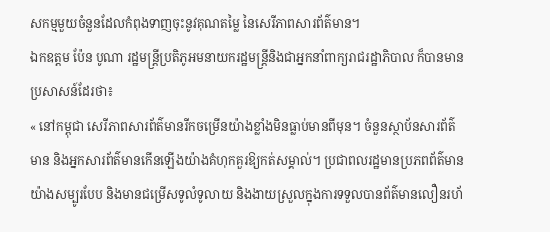សកម្មមួយចំនួនដែលកំពុងទាញចុះនូវគុណតម្លៃ នៃសេរីភាពសារព័ត៌មាន។
ឯកឧត្តម ប៉ែន បូណា រដ្ឋមន្រ្តីប្រតិភូអមនាយករដ្ឋមន្រ្តីនិងជាអ្នកនាំពាក្យរាជរដ្ឋាភិបាល ក៏បានមានប្រសាសន៍ដែរថា៖
« នៅកម្ពុជា សេរីភាពសារព័ត៌មានរីកចម្រើនយ៉ាងខ្លាំងមិនធ្លាប់មានពីមុន។ ចំនួនស្ថាប័នសារព័ត៌មាន និងអ្នកសារព័ត៌មានកើនឡើងយ៉ាងគំហុកគួរឱ្យកត់សម្គាល់។ ប្រជាពលរដ្ឋមានប្រភពព័ត៌មានយ៉ាងសម្បូរបែប និងមានជម្រើសទូលំទូលាយ និងងាយស្រួលក្នុងការទទួលបានព័ត៌មានលឿនរហ័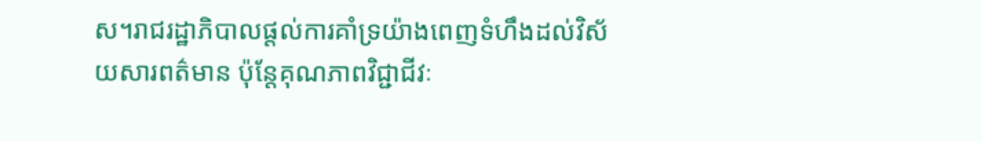ស។រាជរដ្ឋាភិបាលផ្តល់ការគាំទ្រយ៉ាងពេញទំហឹងដល់វិស័យសារពត៌មាន ប៉ុន្តែគុណភាពវិជ្ជាជីវៈ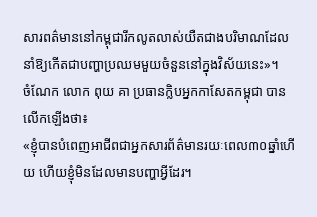សារពត៌មាននៅកម្ពុជារីកលូតលាស់យឺតជាងបរិមាណដែលនាំឱ្យកើតជាបញ្ហាប្រឈមមួយចំនួននៅក្នុងវិស័យនេះ»។
ចំណែក លោក ពុយ គា ប្រធានក្លិបអ្នកកាសែតកម្ពុជា បានលើកឡើងថា៖
«ខ្ញុំបានបំពេញអាជីពជាអ្នកសារព័ត៌មានរយៈពេល៣០ឆ្នាំហើយ ហើយខ្ញុំមិនដែលមានបញ្ហាអ្វីដែរ។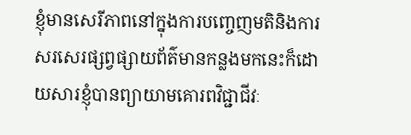ខ្ញុំមានសេរីភាពនៅក្នុងការបញ្ចេញមតិនិងការសរសេរផ្សព្វផ្សាយព័ត៌មានកន្លងមកនេះក៏ដោយសារខ្ញុំបានព្យាយាមគោរពវិជ្ជាជីវៈ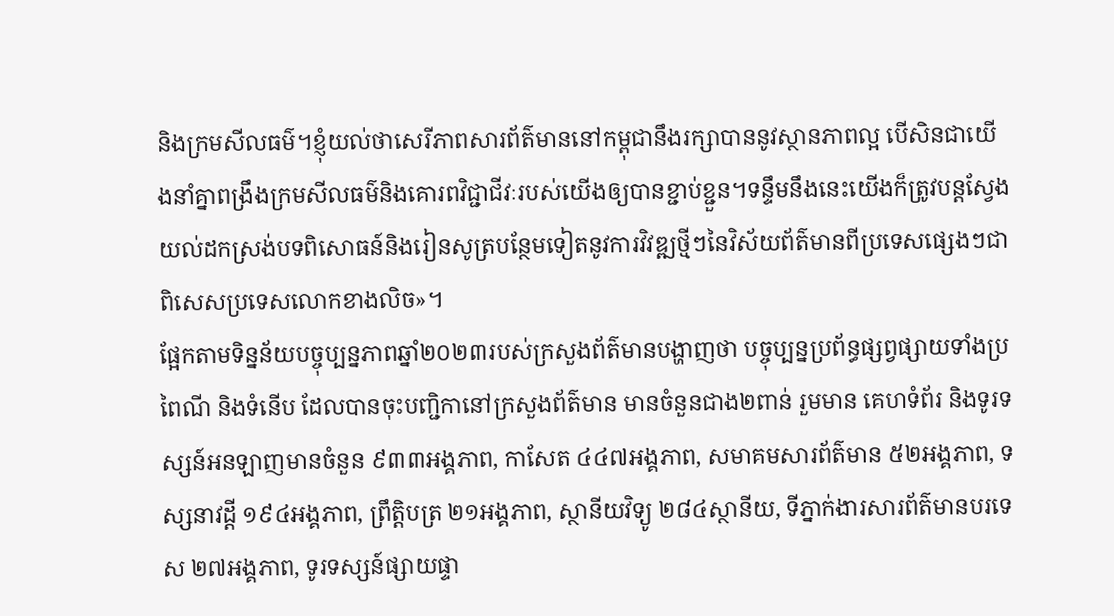និងក្រមសីលធម៌។ខ្ញុំយល់ថាសេរីភាពសារព័ត៌មាននៅកម្ពុជានឹងរក្សាបាននូវស្ថានភាពល្អ បើសិនជាយើងនាំគ្នាពង្រឹងក្រមសីលធម៌និងគោរពវិជ្ជាជីវៈរបស់យើងឲ្យបានខ្ជាប់ខ្ជួន។ទន្ទឹមនឹងនេះយើងក៏ត្រូវបន្តស្វែងយល់ដកស្រង់បទពិសោធន៍និងរៀនសូត្របន្ថែមទៀតនូវការវិវឌ្ឍថ្មីៗនៃវិស័យព័ត៌មានពីប្រទេសផ្សេងៗជាពិសេសប្រទេសលោកខាងលិច»។
ផ្អែកតាមទិន្នន័យបច្ចុប្បន្នភាពឆ្នាំ២០២៣របស់ក្រសួងព័ត៌មានបង្ហាញថា បច្ចុប្បន្នប្រព័ន្ធផ្សព្វផ្សាយទាំងប្រពៃណី និងទំនើប ដែលបានចុះបញ្ជិកានៅក្រសួងព័ត៌មាន មានចំនួនជាង២ពាន់ រួមមាន គេហទំព័រ និងទូរទស្សន៍អនឡាញមានចំនួន ៩៣៣អង្គភាព, កាសែត ៤៤៧អង្គភាព, សមាគមសារព័ត៌មាន ៥២អង្គភាព, ទស្សនាវដ្តី ១៩៤អង្គភាព, ព្រឹត្តិបត្រ ២១អង្គភាព, ស្ថានីយវិទ្យូ ២៨៤ស្ថានីយ, ទីភ្នាក់ងារសារព័ត៌មានបរទេស ២៧អង្គភាព, ទូរទស្សន៍ផ្សាយផ្ទា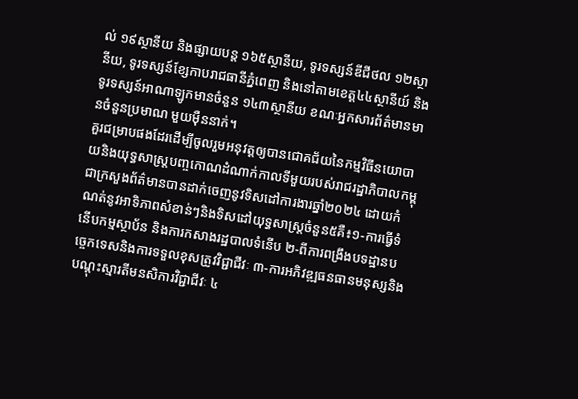ល់ ១៩ស្ថានីយ និងផ្សាយបន្ត ១៦៥ស្ថានីយ, ទូរទស្សន៍ឌីជីថល ១២ស្ថានីយ, ទូរទស្សន៍ខ្សែកាបរាជធានីភ្នំពេញ និងនៅតាមខេត្ត៤៤ស្ថានីយ៍ និងទូរទស្សន៍អាណាឡូកមានចំនួន ១៤៣ស្ថានីយ ខណៈអ្នកសារព័ត៌មានមានចំនួនប្រមាណ មួយម៉ឺននាក់។
គួរជម្រាបផងដែរដើម្បីចូលរួមអនុវត្តឲ្យបានជោគជ័យនៃកម្មវិធីនយោបាយនិងយុទ្ធសាស្ត្របញ្ចកោណដំណាក់កាលទីមួយរបស់រាជរដ្ឋាភិបាលកម្ពុជាក្រសួងព័ត៌មានបានដាក់ចេញនូវទិសដៅការងារឆ្នាំ២០២៤ ដោយកំណត់នូវអាទិភាពសំខាន់ៗនិងទិសដៅយុទ្ធសាស្ត្រចំនួន៥គឺ៖១-ការធ្វើទំនើបកម្មស្ថាប័ន និងការកសាងរដ្ឋបាលទំនើប ២-ពីការពង្រឹងបទដ្ឋានបច្ចេកទេសនិងការទទួលខុសត្រូវវិជ្ជាជីវៈ ៣-ការអភិវឌ្ឍធនធានមនុស្សនិងបណ្ដុះស្មារតីមនសិការវិជ្ជាជីវៈ ៤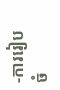-ការរៀបចំ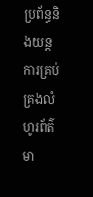ប្រព័ន្ធនិងយន្តការគ្រប់គ្រងលំហូរព័ត៌មា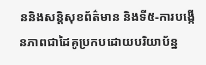ននិងសន្តិសុខព័ត៌មាន និងទី៥-ការបង្កើនភាពជាដៃគូប្រកបដោយបរិយាប័ន្ន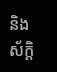និងស័ក្តិ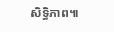សិទ្ធិភាព៕